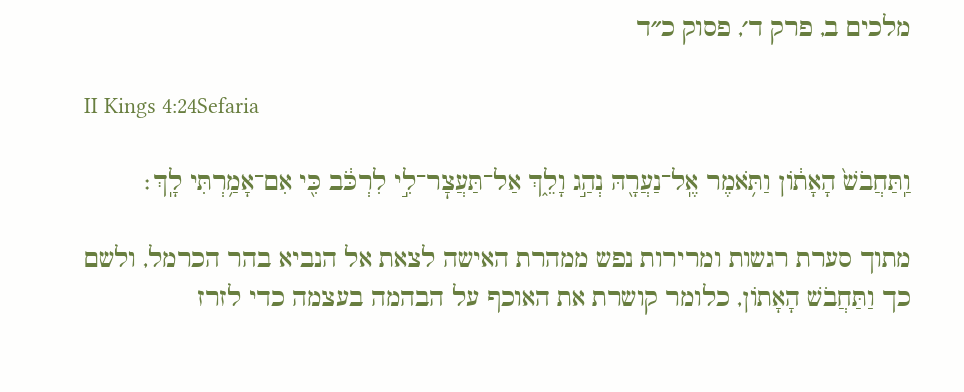מלכים ב, פרק ד׳, פסוק כ״ד

II Kings 4:24Sefaria

וַֽתַּחֲבֹשׁ֙ הָאָת֔וֹן וַתֹּ֥אמֶר אֶֽל־נַעֲרָ֖הּ נְהַ֣ג וָלֵ֑ךְ אַל־תַּעֲצׇר־לִ֣י לִרְכֹּ֔ב כִּ֖י אִם־אָמַ֥רְתִּי לָֽךְ׃

מתוך סערת רגשות ומרירות נפש ממהרת האישה לצאת אל הנביא בהר הכרמל, ולשם כך וַתַּחֲבֹשׁ הָאָתוֹן, כלומר קושרת את האוכף על הבהמה בעצמה כדי לזרז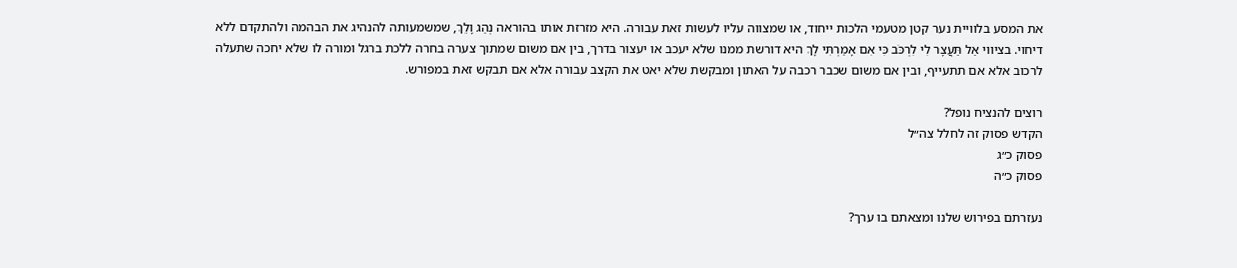את המסע בלוויית נער קטן מטעמי הלכות ייחוד, או שמצווה עליו לעשות זאת עבורה. היא מזרזת אותו בהוראה נְהַג וָלֵךְ, שמשמעותה להנהיג את הבהמה ולהתקדם ללא דיחוי. בציווי אַל תַּעֲצָר לִי לִרְכֹּב כִּי אִם אָמַרְתִּי לָךְ היא דורשת ממנו שלא יעכב או יעצור בדרך, בין אם משום שמתוך צערה בחרה ללכת ברגל ומורה לו שלא יחכה שתעלה לרכוב אלא אם תתעייף, ובין אם משום שכבר רכבה על האתון ומבקשת שלא יאט את הקצב עבורה אלא אם תבקש זאת במפורש.

רוצים להנציח נופל?
הקדש פסוק זה לחלל צה״ל
פסוק כ״ג
פסוק כ״ה

נעזרתם בפירוש שלנו ומצאתם בו ערך?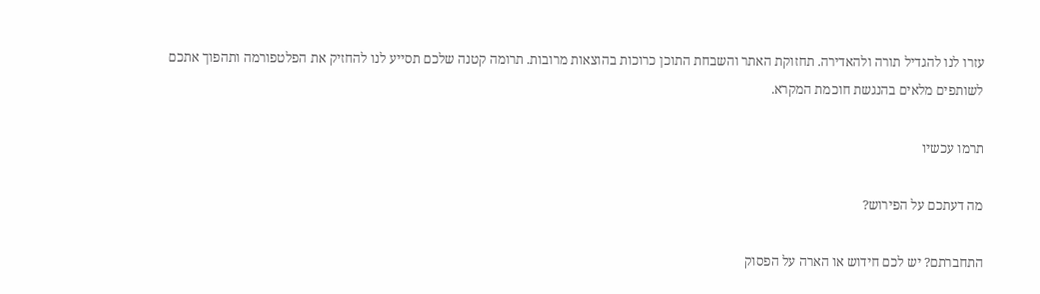עזרו לנו להגדיל תורה ולהאדירה. תחזוקת האתר והשבחת התוכן כרוכות בהוצאות מרובות. תרומה קטנה שלכם תסייע לנו להחזיק את הפלטפורמה ותהפוך אתכם לשותפים מלאים בהנגשת חוכמת המקרא.

תרמו עכשיו

מה דעתכם על הפירוש?

התחברתם? יש לכם חידוש או הארה על הפסוק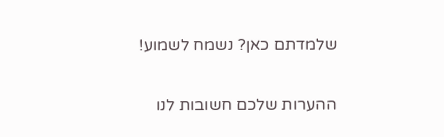שלמדתם כאן? נשמח לשמוע!

ההערות שלכם חשובות לנו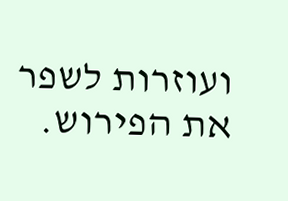ועוזרות לשפר את הפירוש.